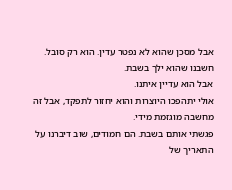אבל מסכן שהוא לא נפטר עדין. הוא רק סובל.
חשבנו שהוא ילך בשבת.
אבל הוא עדיין איתנו.
אולי יתהפכו היוצרות והוא יחזור לתפקד, אבל זה מחשבה מוגזמת מידי.
פגשתי אותם בשבת. הם חמודים, שוב דיברנו על התאריך של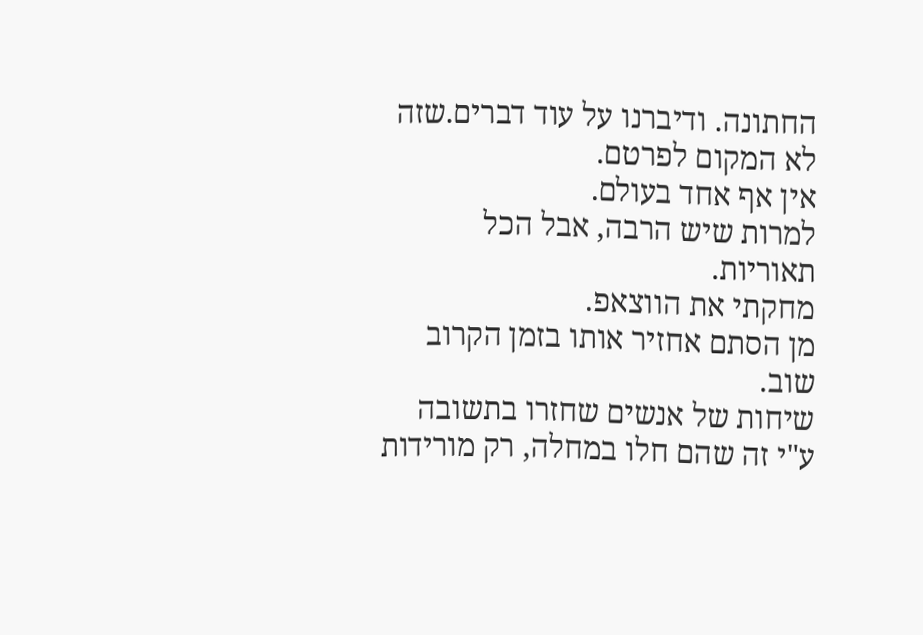החתונה. ודיברנו על עוד דברים.שזה לא המקום לפרטם.
אין אף אחד בעולם.
למרות שיש הרבה, אבל הכל תאוריות.
מחקתי את הווצאפ.
מן הסתם אחזיר אותו בזמן הקרוב שוב.
שיחות של אנשים שחזרו בתשובה ע"י זה שהם חלו במחלה, רק מורידות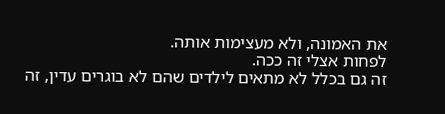את האמונה, ולא מעצימות אותה.
לפחות אצלי זה ככה.
זה גם בכלל לא מתאים לילדים שהם לא בוגרים עדין, זה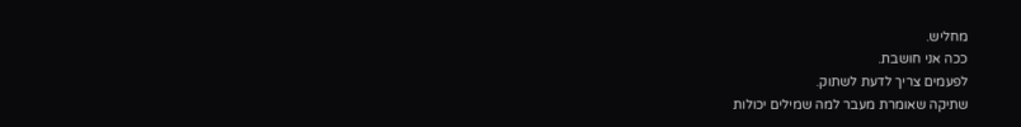מחליש.
ככה אני חושבת.
לפעמים צריך לדעת לשתוק.
שתיקה שאומרת מעבר למה שמילים יכולות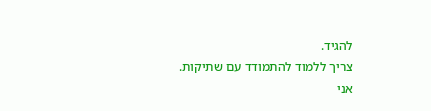להגיד.
צריך ללמוד להתמודד עם שתיקות.
אני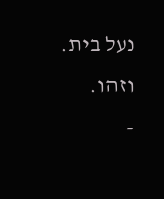נעל בית.
וזהו.
-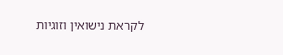לקראת נישואין וזוגיות